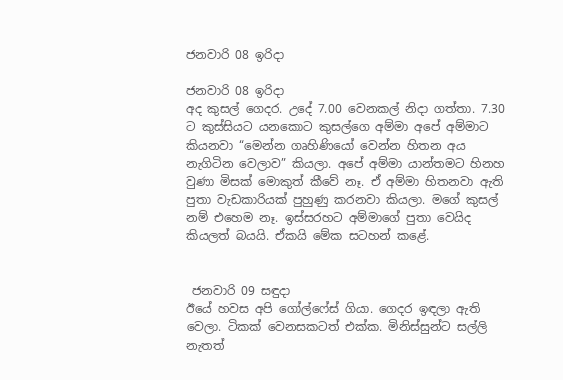ජනවාරි 08 ඉරිදා

ජනවාරි 08 ඉරිදා
අද කුසල් ගෙදර. උදේ 7.00 වෙනකල් නිදා ගත්තා. 7.30 ට කුස්සියට යනකොට කුසල්ගෙ අම්මා අපේ අම්මාට කියනවා “මෙන්න ගෘහිණියෝ වෙන්න හිතන අය නැගිටින වෙලාව” කියලා. අපේ අම්මා යාන්තමට හිනහ වුණා මිසක් මොකුත් කීවේ නෑ. ඒ අම්මා හිතනවා ඇති පුතා වැඩකාරියක් පුහුණු කරනවා කියලා. මගේ කුසල් නම් එහෙම නෑ. ඉස්සරහට අම්මාගේ පුතා වෙයිද කියලත් බයයි. ඒකයි මේක සටහන් කළේ.


 ජනවාරි 09 සඳුදා
ඊයේ හවස අපි ගෝල්ෆේස් ගියා. ගෙදර ඉඳලා ඇති වෙලා. ටිකක් වෙනසකටත් එක්ක. මිනිස්සුන්ට සල්ලි නැතත්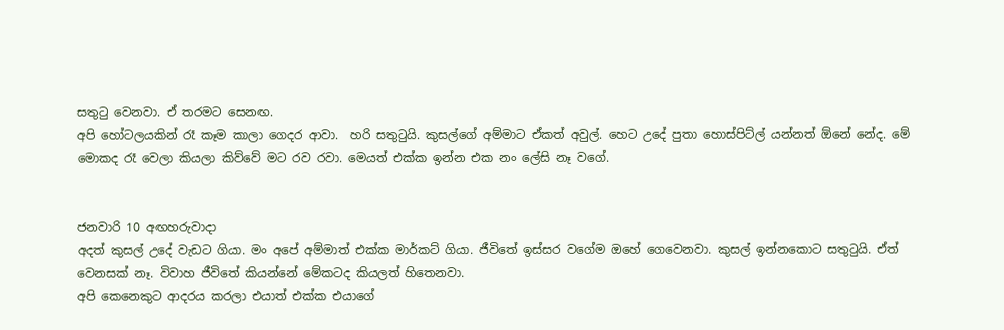සතුටු වෙනවා. ඒ තරමට සෙනඟ.
අපි හෝටලයකින් රෑ කෑම කාලා ගෙදර ආවා.  හරි සතුටුයි. කුසල්ගේ අම්මාට ඒකත් අවුල්. හෙට උදේ පුතා හොස්පිට්ල් යන්නත් ඕනේ නේද. මේ මොකද රෑ වෙලා කියලා කිව්වේ මට රව රවා. මෙයත් එක්ක ඉන්න එක නං ලේසි නෑ වගේ.


ජනවාරි 10 අඟහරුවාදා
අදත් කුසල් උදේ වැඩට ගියා. මං අපේ අම්මාත් එක්ක මාර්කට් ගියා. ජීවිතේ ඉස්සර වගේම ඔහේ ගෙවෙනවා. කුසල් ඉන්නකොට සතුටුයි. ඒත් වෙනසක් නෑ. විවාහ ජීවිතේ කියන්නේ මේකටද කියලත් හිතෙනවා.
අපි කෙනෙකුට ආදරය කරලා එයාත් එක්ක එයාගේ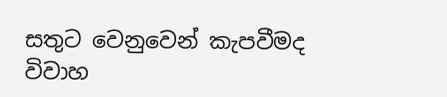සතුට වෙනුවෙන් කැපවීමද විවාහ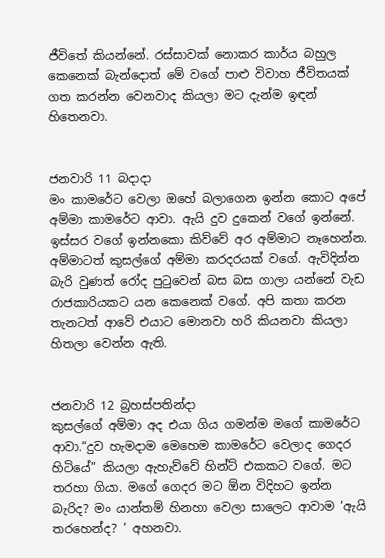ජීවිතේ කියන්නේ. රස්සාවක් නොකර කාර්ය බහුල කෙනෙක් බැන්දොත් මේ වගේ පාළු විවාහ ජීවිතයක් ගත කරන්න වෙනවාද කියලා මට දැන්ම ඉඳන් හිතෙනවා.


ජනවාරි 11 බදාදා
මං කාමරේට වෙලා ඔහේ බලාගෙන ඉන්න කොට අපේ අම්මා කාමරේට ආවා. ඇයි දුව දුකෙන් වගේ ඉන්නේ. ඉස්සර වගේ ඉන්නකො කිව්වේ අර අම්මාට නෑහෙන්න. අම්මාටත් කුසල්ගේ අම්මා කරදරයක් වගේ. ඇවිදින්න බැරි වුණත් රෝද පුටුවෙන් බස බස ගාලා යන්නේ වැඩ රාජකාරියකට යන කෙනෙක් වගේ. අපි කතා කරන තැනටත් ආවේ එයාට මොනවා හරි කියනවා කියලා හිතලා වෙන්න ඇති.


ජනවාරි 12 බ්‍රහස්පතින්දා
කුසල්ගේ අම්මා අද එයා ගිය ගමන්ම මගේ කාමරේට ආවා.“දුව හැමදාම මෙහෙම කාමරේට වෙලාද ගෙදර හිටියේ” කියලා ඇහැව්වේ හින්ට් එකකට වගේ. මට තරහා ගියා. මගේ ගෙදර මට ඕන විදිහට ඉන්න බැරිද? මං යාන්තම් හිනහා වෙලා සාලෙට ආවාම ‘ඇයි තරහෙන්ද? ’ අහනවා.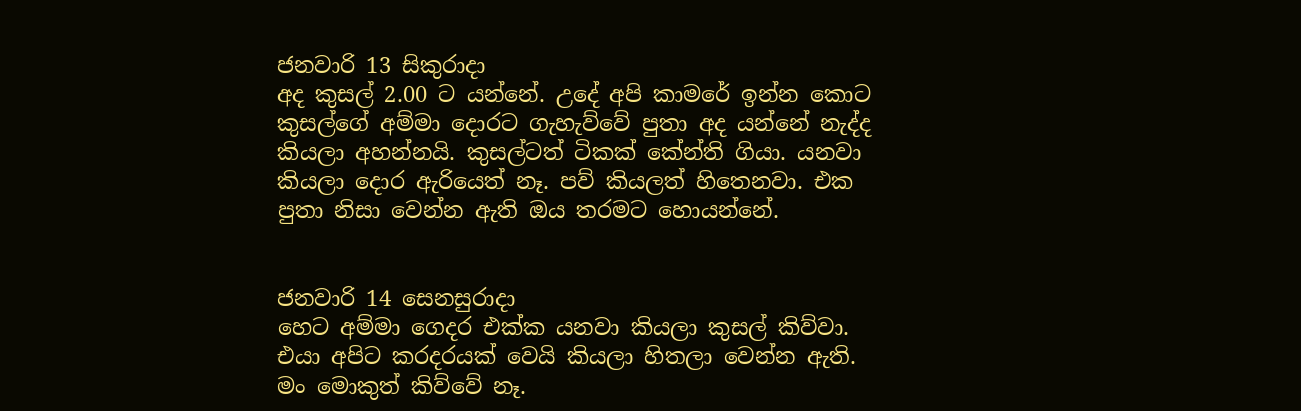ජනවාරි 13 සිකුරාදා
අද කුසල් 2.00 ට යන්නේ. උදේ අපි කාමරේ ඉන්න කොට කුසල්ගේ අම්මා දොරට ගැහැව්වේ පුතා අද යන්නේ නැද්ද කියලා අහන්නයි. කුසල්ටත් ටිකක් කේන්ති ගියා. යනවා කියලා දොර ඇරියෙත් නෑ. පව් කියලත් හිතෙනවා. එක පුතා නිසා වෙන්න ඇති ඔය තරමට හොයන්නේ.


ජනවාරි 14 සෙනසුරාදා
හෙට අම්මා ගෙදර එක්ක යනවා කියලා කුසල් කිව්වා. එයා අපිට කරදරයක් වෙයි කියලා හිතලා වෙන්න ඇති. මං මොකුත් කිව්වේ නෑ.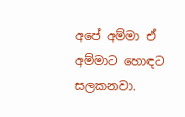අපේ අම්මා ඒ අම්මාට හොඳට සලකනවා.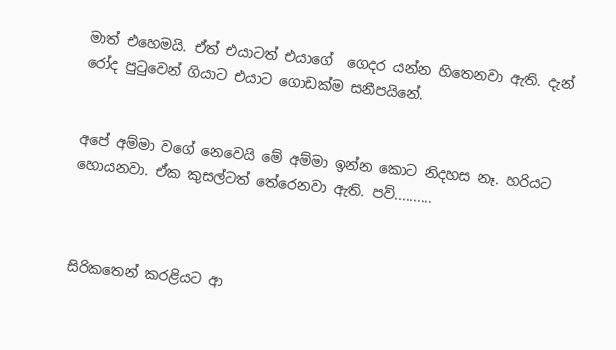මාත් එහෙමයි. ඒත් එයාටත් එයාගේ  ගෙදර යන්න හිතෙනවා ඇති. දැන් රෝද පුටුවෙන් ගියාට එයාට ගොඩක්ම සනීපයිනේ.


අපේ අම්මා වගේ නෙවෙයි මේ අම්මා ඉන්න කොට නිදහස නෑ. හරියට හොයනවා. ඒක කුසල්ටත් තේරෙනවා ඇති. පව්..........



සිරිකතෙන් කරළියට ආ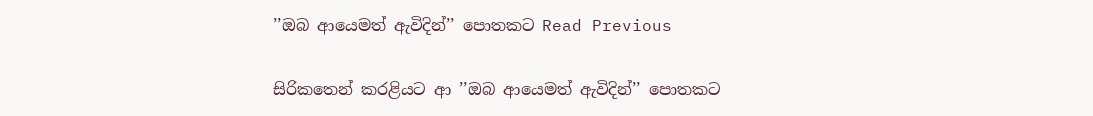’’ඔබ ආයෙමත් ඇවිදින්’’ පොතකට Read Previous

සිරිකතෙන් කරළියට ආ ’’ඔබ ආයෙමත් ඇවිදින්’’ පොතකට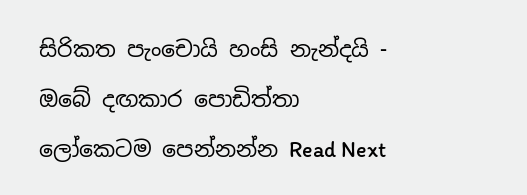සිරිකත පැංචොයි හංසි නැන්දයි - ඔබේ දඟකාර පොඩිත්තා ලෝකෙටම පෙන්නන්න Read Next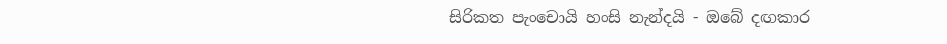සිරිකත පැංචොයි හංසි නැන්දයි - ඔබේ දඟකාර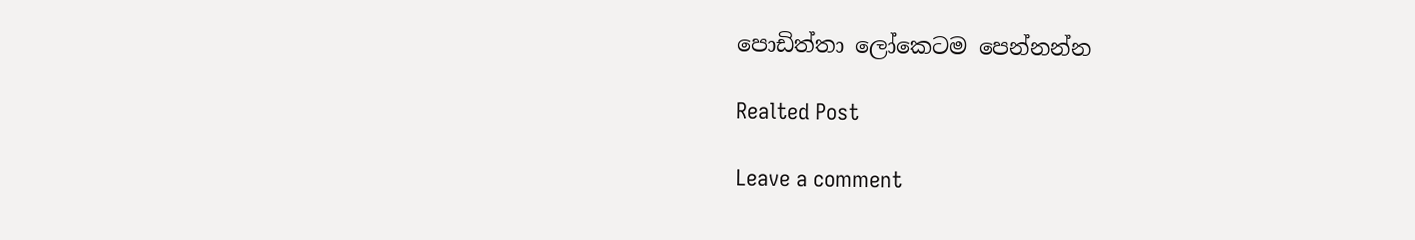පොඩිත්තා ලෝකෙටම පෙන්නන්න

Realted Post

Leave a comment